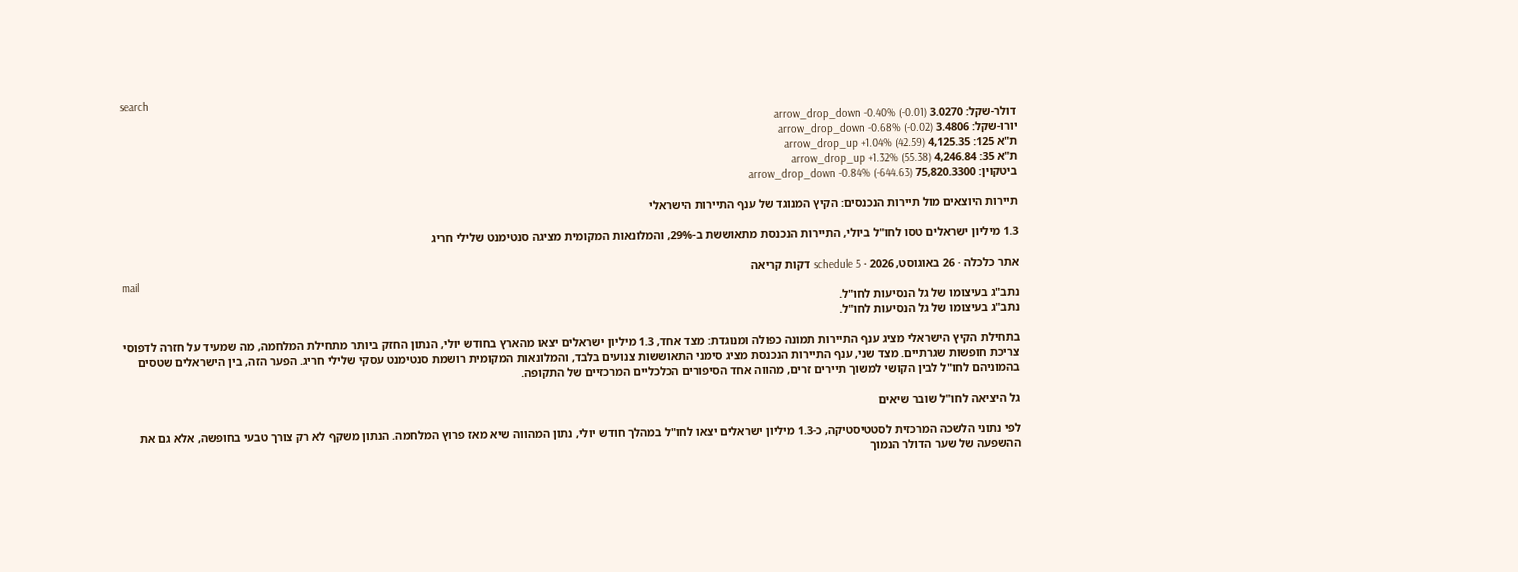search
דולר-שקל: 3.0270 arrow_drop_down -0.40% (-0.01)
יורו-שקל: 3.4806 arrow_drop_down -0.68% (-0.02)
ת"א 125: 4,125.35 arrow_drop_up +1.04% (42.59)
ת"א 35: 4,246.84 arrow_drop_up +1.32% (55.38)
ביטקוין: 75,820.3300 arrow_drop_down -0.84% (-644.63)

תיירות היוצאים מול תיירות הנכנסים: הקיץ המנוגד של ענף התיירות הישראלי

1.3 מיליון ישראלים טסו לחו"ל ביולי, התיירות הנכנסת מתאוששת ב-29%, והמלונאות המקומית מציגה סנטימנט שלילי חריג

אתר כלכלה · 26 באוגוסט, 2026 · schedule 5 דקות קריאה
mail
נתב"ג בעיצומו של גל הנסיעות לחו"ל.
נתב"ג בעיצומו של גל הנסיעות לחו"ל.

בתחילת הקיץ הישראלי מציג ענף התיירות תמונה כפולה ומנוגדת: מצד אחד, 1.3 מיליון ישראלים יצאו מהארץ בחודש יולי, הנתון החזק ביותר מתחילת המלחמה, מה שמעיד על חזרה לדפוסי צריכת חופשות שגרתיים. מצד שני, ענף התיירות הנכנסת מציג סימני התאוששות צנועים בלבד, והמלונאות המקומית רושמת סנטימנט עסקי שלילי חריג. הפער הזה, בין הישראלים שטסים בהמוניהם לחו"ל לבין הקושי למשוך תיירים זרים, מהווה אחד הסיפורים הכלכליים המרכזיים של התקופה.

גל היציאה לחו"ל שובר שיאים

לפי נתוני הלשכה המרכזית לסטטיסטיקה, כ-1.3 מיליון ישראלים יצאו לחו"ל במהלך חודש יולי, נתון המהווה שיא מאז פרוץ המלחמה. הנתון משקף לא רק צורך טבעי בחופשה, אלא גם את ההשפעה של שער הדולר הנמוך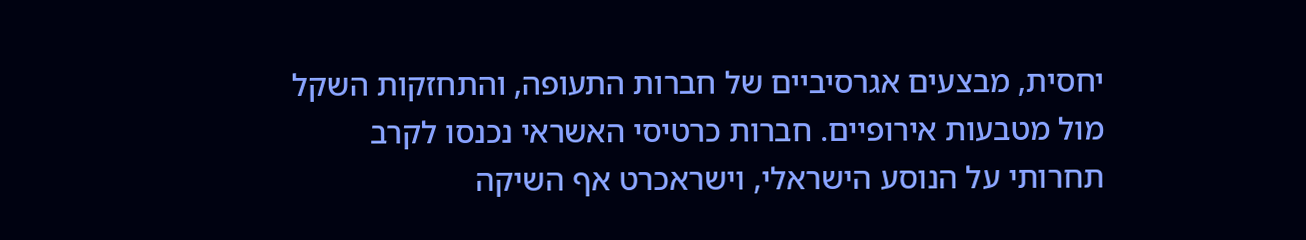יחסית, מבצעים אגרסיביים של חברות התעופה, והתחזקות השקל מול מטבעות אירופיים. חברות כרטיסי האשראי נכנסו לקרב תחרותי על הנוסע הישראלי, וישראכרט אף השיקה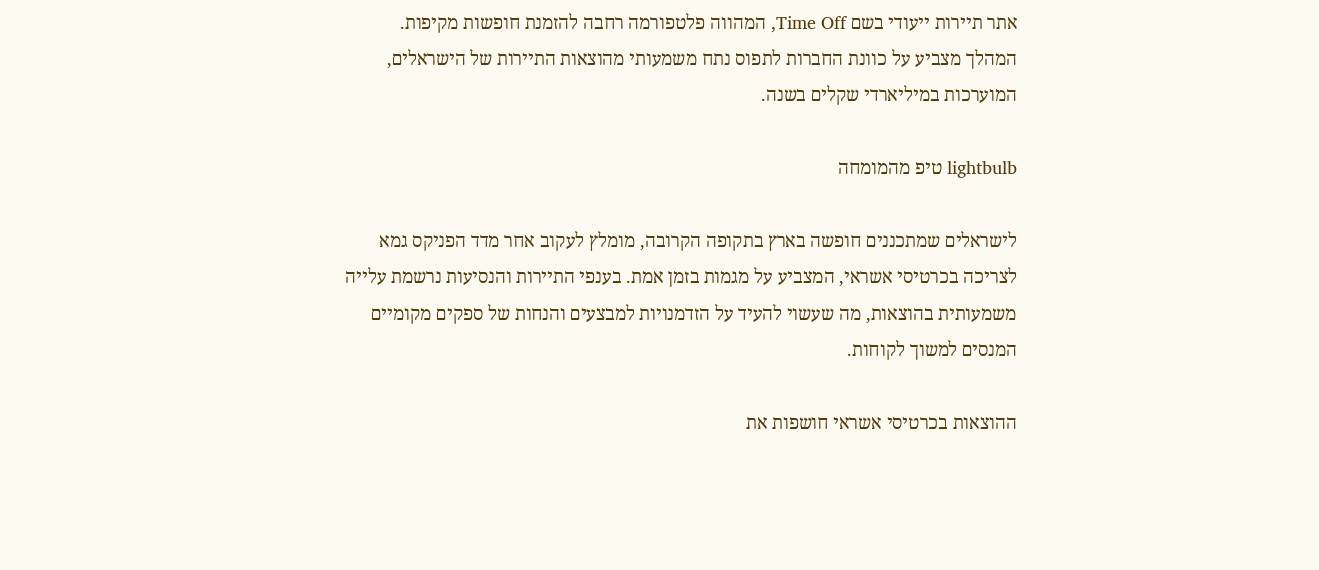אתר תיירות ייעודי בשם Time Off, המהווה פלטפורמה רחבה להזמנת חופשות מקיפות. המהלך מצביע על כוונת החברות לתפוס נתח משמעותי מהוצאות התיירות של הישראלים, המוערכות במיליארדי שקלים בשנה.

lightbulb טיפ מהמומחה

לישראלים שמתכננים חופשה בארץ בתקופה הקרובה, מומלץ לעקוב אחר מדד הפניקס גמא לצריכה בכרטיסי אשראי, המצביע על מגמות בזמן אמת. בענפי התיירות והנסיעות נרשמת עלייה משמעותית בהוצאות, מה שעשוי להעיד על הזדמנויות למבצעים והנחות של ספקים מקומיים המנסים למשוך לקוחות.

ההוצאות בכרטיסי אשראי חושפות את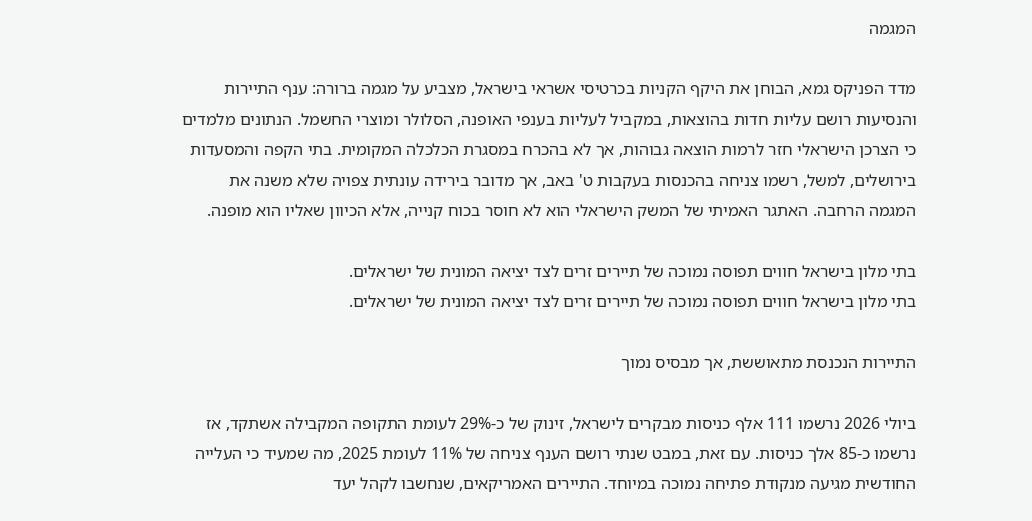המגמה

מדד הפניקס גמא, הבוחן את היקף הקניות בכרטיסי אשראי בישראל, מצביע על מגמה ברורה: ענף התיירות והנסיעות רושם עליות חדות בהוצאות, במקביל לעליות בענפי האופנה, הסלולר ומוצרי החשמל. הנתונים מלמדים כי הצרכן הישראלי חזר לרמות הוצאה גבוהות, אך לא בהכרח במסגרת הכלכלה המקומית. בתי הקפה והמסעדות בירושלים, למשל, רשמו צניחה בהכנסות בעקבות ט' באב, אך מדובר בירידה עונתית צפויה שלא משנה את המגמה הרחבה. האתגר האמיתי של המשק הישראלי הוא לא חוסר בכוח קנייה, אלא הכיוון שאליו הוא מופנה.

בתי מלון בישראל חווים תפוסה נמוכה של תיירים זרים לצד יציאה המונית של ישראלים.
בתי מלון בישראל חווים תפוסה נמוכה של תיירים זרים לצד יציאה המונית של ישראלים.

התיירות הנכנסת מתאוששת, אך מבסיס נמוך

ביולי 2026 נרשמו 111 אלף כניסות מבקרים לישראל, זינוק של כ-29% לעומת התקופה המקבילה אשתקד, אז נרשמו כ-85 אלך כניסות. עם זאת, במבט שנתי רושם הענף צניחה של 11% לעומת 2025, מה שמעיד כי העלייה החודשית מגיעה מנקודת פתיחה נמוכה במיוחד. התיירים האמריקאים, שנחשבו לקהל יעד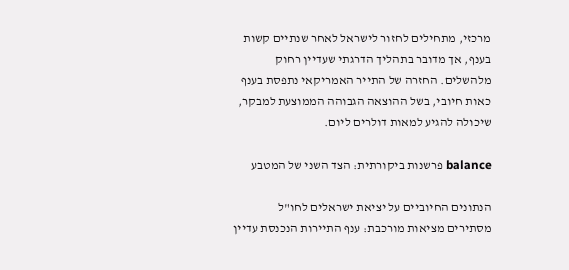מרכזי, מתחילים לחזור לישראל לאחר שנתיים קשות בענף, אך מדובר בתהליך הדרגתי שעדיין רחוק מלהשלים. החזרה של התייר האמריקאי נתפסת בענף כאות חיובי, בשל ההוצאה הגבוהה הממוצעת למבקר, שיכולה להגיע למאות דולרים ליום.

balance פרשנות ביקורתית: הצד השני של המטבע

הנתונים החיוביים על יציאת ישראלים לחו"ל מסתירים מציאות מורכבת: ענף התיירות הנכנסת עדיין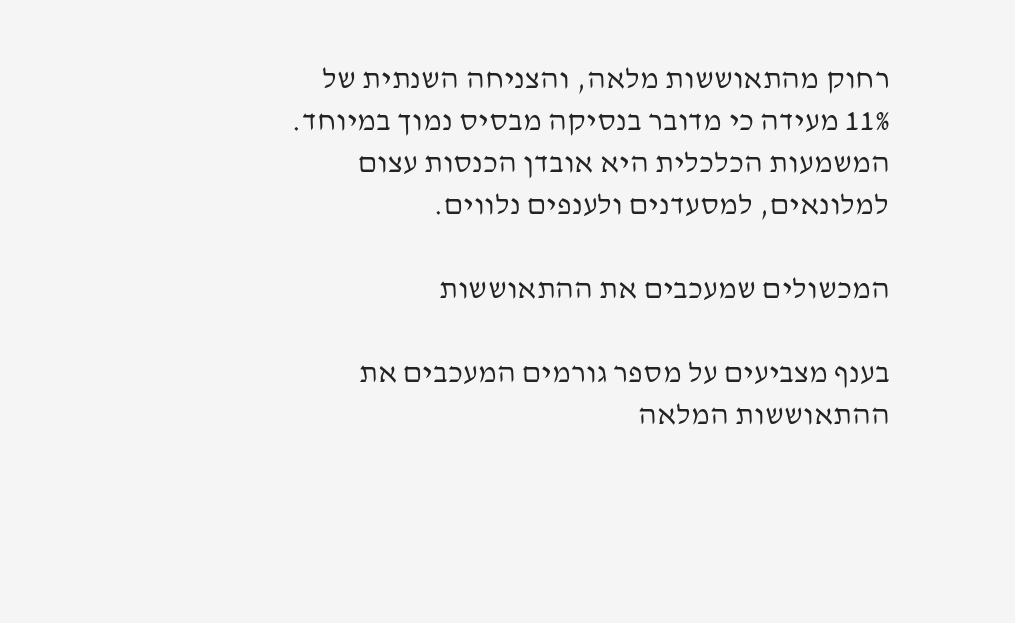רחוק מהתאוששות מלאה, והצניחה השנתית של 11% מעידה כי מדובר בנסיקה מבסיס נמוך במיוחד. המשמעות הכלכלית היא אובדן הכנסות עצום למלונאים, למסעדנים ולענפים נלווים.

המכשולים שמעכבים את ההתאוששות

בענף מצביעים על מספר גורמים המעכבים את ההתאוששות המלאה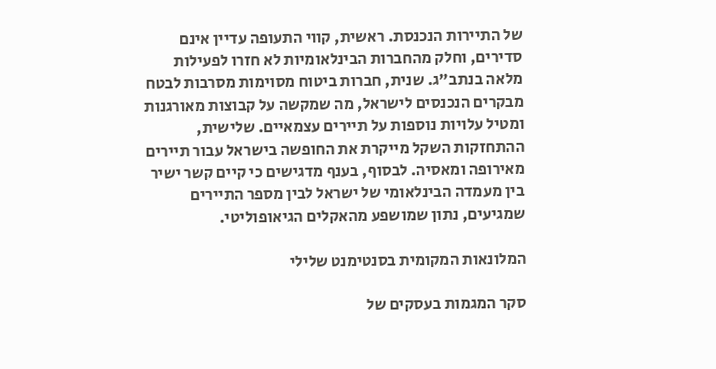של התיירות הנכנסת. ראשית, קווי התעופה עדיין אינם סדירים, וחלק מהחברות הבינלאומיות לא חזרו לפעילות מלאה בנתב"ג. שנית, חברות ביטוח מסוימות מסרבות לבטח מבקרים הנכנסים לישראל, מה שמקשה על קבוצות מאורגנות ומטיל עלויות נוספות על תיירים עצמאיים. שלישית, ההתחזקות השקל מייקרת את החופשה בישראל עבור תיירים מאירופה ומאסיה. לבסוף, בענף מדגישים כי קיים קשר ישיר בין מעמדה הבינלאומי של ישראל לבין מספר התיירים שמגיעים, נתון שמושפע מהאקלים הגיאופוליטי.

המלונאות המקומית בסנטימנט שלילי

סקר המגמות בעסקים של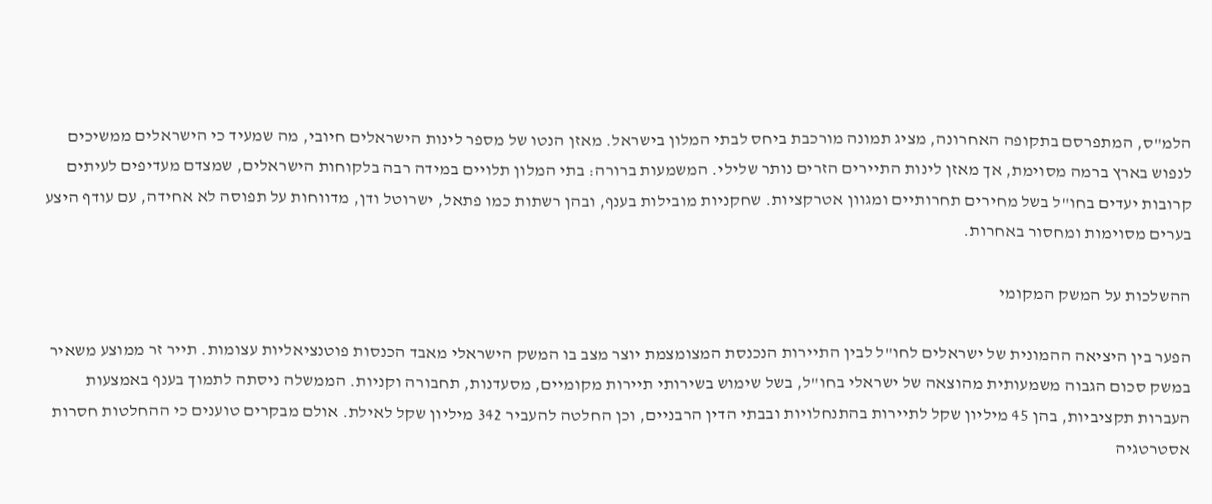הלמ"ס, המתפרסם בתקופה האחרונה, מציג תמונה מורכבת ביחס לבתי המלון בישראל. מאזן הנטו של מספר לינות הישראלים חיובי, מה שמעיד כי הישראלים ממשיכים לנפוש בארץ ברמה מסוימת, אך מאזן לינות התיירים הזרים נותר שלילי. המשמעות ברורה: בתי המלון תלויים במידה רבה בלקוחות הישראלים, שמצדם מעדיפים לעיתים קרובות יעדים בחו"ל בשל מחירים תחרותיים ומגוון אטרקציות. שחקניות מובילות בענף, ובהן רשתות כמו פתאל, ישרוטל ודן, מדווחות על תפוסה לא אחידה, עם עודף היצע בערים מסוימות ומחסור באחרות.

ההשלכות על המשק המקומי

הפער בין היציאה ההמונית של ישראלים לחו"ל לבין התיירות הנכנסת המצומצמת יוצר מצב בו המשק הישראלי מאבד הכנסות פוטנציאליות עצומות. תייר זר ממוצע משאיר במשק סכום הגבוה משמעותית מהוצאה של ישראלי בחו"ל, בשל שימוש בשירותי תיירות מקומיים, מסעדנות, תחבורה וקניות. הממשלה ניסתה לתמוך בענף באמצעות העברות תקציביות, בהן 45 מיליון שקל לתיירות בהתנחלויות ובבתי הדין הרבניים, וכן החלטה להעביר 342 מיליון שקל לאילת. אולם מבקרים טוענים כי ההחלטות חסרות אסטרטגיה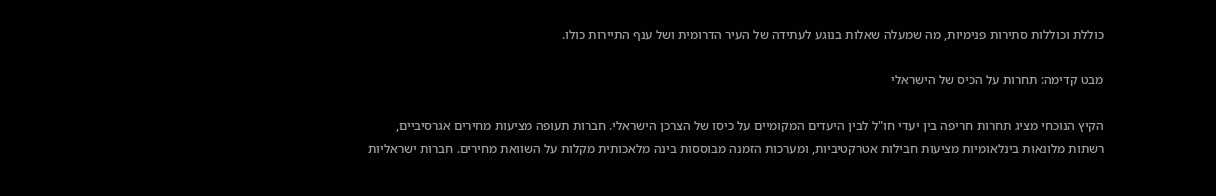כוללת וכוללות סתירות פנימיות, מה שמעלה שאלות בנוגע לעתידה של העיר הדרומית ושל ענף התיירות כולו.

מבט קדימה: תחרות על הכיס של הישראלי

הקיץ הנוכחי מציג תחרות חריפה בין יעדי חו"ל לבין היעדים המקומיים על כיסו של הצרכן הישראלי. חברות תעופה מציעות מחירים אגרסיביים, רשתות מלונאות בינלאומיות מציעות חבילות אטרקטיביות, ומערכות הזמנה מבוססות בינה מלאכותית מקלות על השוואת מחירים. חברות ישראליות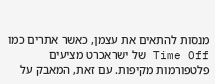מנסות להתאים את עצמן, כאשר אתרים כמו Time Off של ישראכרט מציעים פלטפורמות מקיפות. עם זאת, המאבק על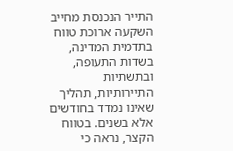התייר הנכנסת מחייב השקעה ארוכת טווח בתדמית המדינה, בשדות התעופה, ובתשתיות התיירותיות, תהליך שאינו נמדד בחודשים אלא בשנים. בטווח הקצר, נראה כי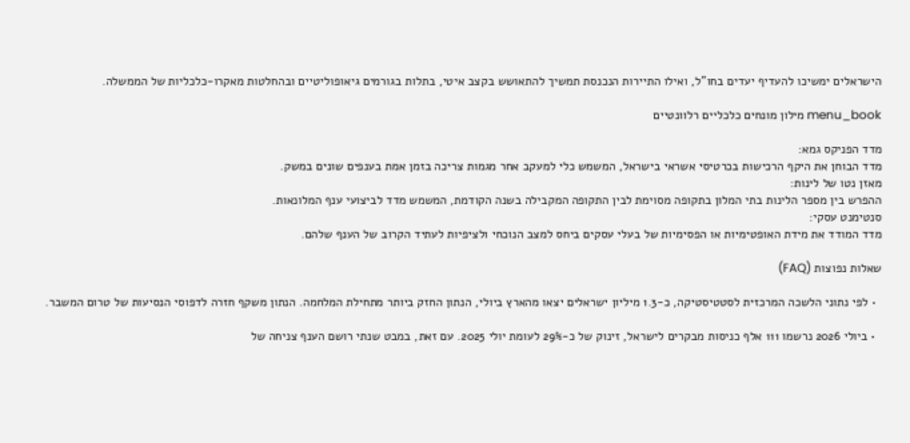הישראלים ימשיכו להעדיף יעדים בחו"ל, ואילו התיירות הנכנסת תמשיך להתאושש בקצב איטי, בתלות בגורמים גיאופוליטיים ובהחלטות מאקרו-כלכליות של הממשלה.

menu_book מילון מונחים כלכליים רלוונטיים

מדד הפניקס גמא:
מדד הבוחן את היקף הרכישות בכרטיסי אשראי בישראל, המשמש כלי למעקב אחר מגמות צריכה בזמן אמת בענפים שונים במשק.
מאזן נטו של לינות:
ההפרש בין מספר הלינות בתי המלון בתקופה מסוימת לבין התקופה המקבילה בשנה הקודמת, המשמש מדד לביצועי ענף המלונאות.
סנטימנט עסקי:
מדד המודד את מידת האופטימיות או הפסימיות של בעלי עסקים ביחס למצב הנוכחי ולציפיות לעתיד הקרוב של הענף שלהם.

שאלות נפוצות (FAQ)

  • לפי נתוני הלשכה המרכזית לסטטיסטיקה, כ-1.3 מיליון ישראלים יצאו מהארץ ביולי, הנתון החזק ביותר מתחילת המלחמה. הנתון משקף חזרה לדפוסי הנסיעות של טרום המשבר.

  • ביולי 2026 נרשמו 111 אלף כניסות מבקרים לישראל, זינוק של כ-29% לעומת יולי 2025. עם זאת, במבט שנתי רושם הענף צניחה של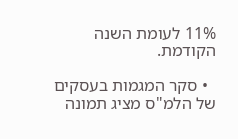11% לעומת השנה הקודמת.

  • סקר המגמות בעסקים של הלמ"ס מציג תמונה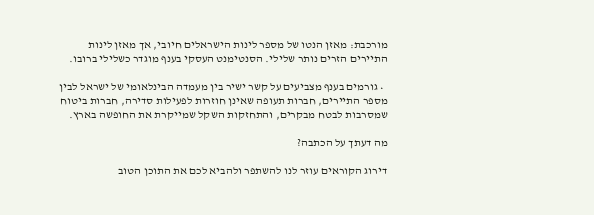מורכבת: מאזן הנטו של מספר לינות הישראלים חיובי, אך מאזן לינות התיירים הזרים נותר שלילי. הסנטימנט העסקי בענף מוגדר כשלילי ברובו.

  • גורמים בענף מצביעים על קשר ישיר בין מעמדה הבינלאומי של ישראל לבין מספר התיירים, חברות תעופה שאינן חוזרות לפעילות סדירה, חברות ביטוח שמסרבות לבטח מבקרים, והתחזקות השקל שמייקרת את החופשה בארץ.

מה דעתך על הכתבה?

דירוג הקוראים עוזר לנו להשתפר ולהביא לכם את התוכן הטוב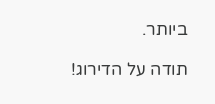ביותר.

תודה על הדירוג!